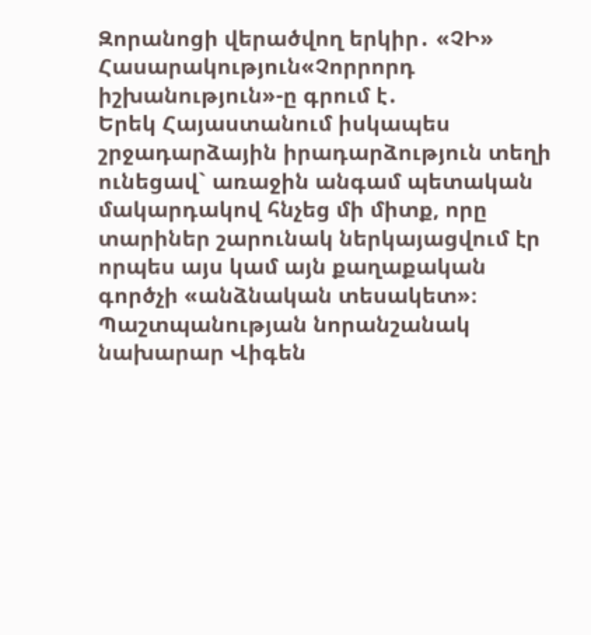Զորանոցի վերածվող երկիր․ «ՉԻ»
Հասարակություն«Չորրորդ իշխանություն»-ը գրում է․
Երեկ Հայաստանում իսկապես շրջադարձային իրադարձություն տեղի ունեցավ` առաջին անգամ պետական մակարդակով հնչեց մի միտք, որը տարիներ շարունակ ներկայացվում էր որպես այս կամ այն քաղաքական գործչի «անձնական տեսակետ»։ Պաշտպանության նորանշանակ նախարար Վիգեն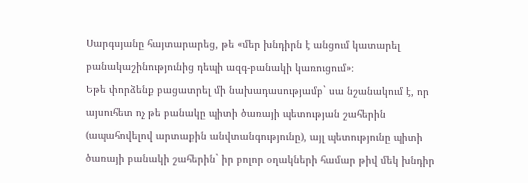Սարգսյանը հայտարարեց, թե «մեր խնդիրն է անցում կատարել բանակաշինությունից դեպի ազգ-բանակի կառուցում»։
Եթե փորձենք բացատրել մի նախադասությամբ` սա նշանակում է, որ այսուհետ ոչ թե բանակը պիտի ծառայի պետության շահերին (ապահովելով արտաքին անվտանգությունը), այլ պետությունը պիտի ծառայի բանակի շահերին` իր բոլոր օղակների համար թիվ մեկ խնդիր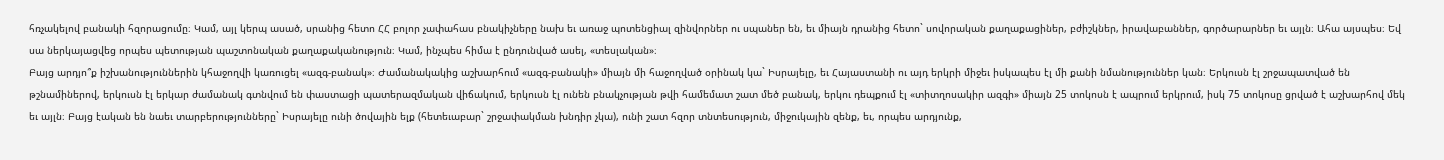հռչակելով բանակի հզորացումը։ Կամ, այլ կերպ ասած, սրանից հետո ՀՀ բոլոր չափահաս բնակիչները նախ եւ առաջ պոտենցիալ զինվորներ ու սպաներ են, եւ միայն դրանից հետո` սովորական քաղաքացիներ, բժիշկներ, իրավաբաններ, գործարարներ եւ այլն։ Ահա այսպես։ Եվ սա ներկայացվեց որպես պետության պաշտոնական քաղաքականություն։ Կամ, ինչպես հիմա է ընդունված ասել, «տեսլական»։
Բայց արդյո՞ք իշխանություններին կհաջողվի կառուցել «ազգ-բանակ»։ Ժամանակակից աշխարհում «ազգ-բանակի» միայն մի հաջողված օրինակ կա` Իսրայելը, եւ Հայաստանի ու այդ երկրի միջեւ իսկապես էլ մի քանի նմանություններ կան։ Երկուսն էլ շրջապատված են թշնամիներով, երկուսն էլ երկար ժամանակ գտնվում են փաստացի պատերազմական վիճակում, երկուսն էլ ունեն բնակչության թվի համեմատ շատ մեծ բանակ, երկու դեպքում էլ «տիտղոսակիր ազգի» միայն 25 տոկոսն է ապրում երկրում, իսկ 75 տոկոսը ցրված է աշխարհով մեկ եւ այլն։ Բայց էական են նաեւ տարբերությունները` Իսրայելը ունի ծովային ելք (հետեւաբար` շրջափակման խնդիր չկա), ունի շատ հզոր տնտեսություն, միջուկային զենք, եւ, որպես արդյունք,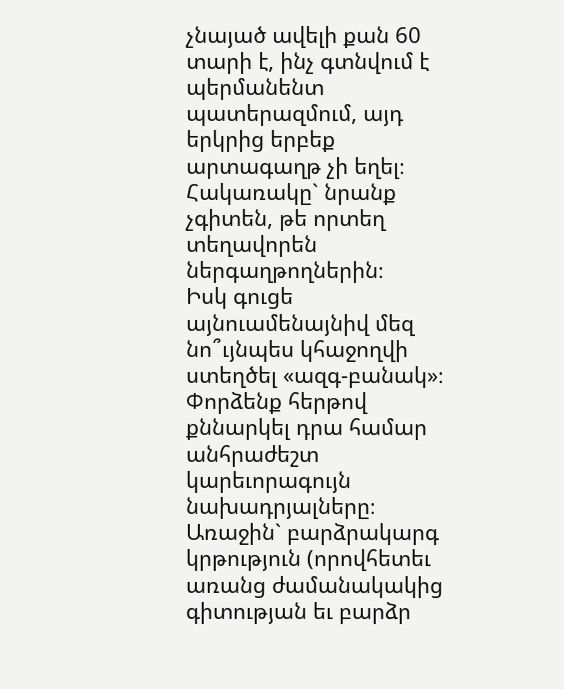չնայած ավելի քան 60 տարի է, ինչ գտնվում է պերմանենտ պատերազմում, այդ երկրից երբեք արտագաղթ չի եղել։ Հակառակը` նրանք չգիտեն, թե որտեղ տեղավորեն ներգաղթողներին։
Իսկ գուցե այնուամենայնիվ մեզ նո՞ւյնպես կհաջողվի ստեղծել «ազգ-բանակ»։ Փորձենք հերթով քննարկել դրա համար անհրաժեշտ կարեւորագույն նախադրյալները։ Առաջին` բարձրակարգ կրթություն (որովհետեւ առանց ժամանակակից գիտության եւ բարձր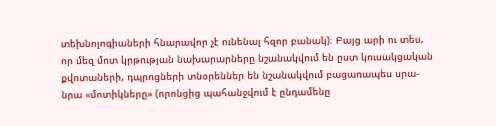տեխնոլոգիաների հնարավոր չէ ունենալ հզոր բանակ)։ Բայց արի ու տես, որ մեզ մոտ կրթության նախարարները նշանակվում են ըստ կուսակցական քվոտաների, դպրոցների տնօրեններ են նշանակվում բացառապես սրա-նրա «մոտիկները» (որոնցից պահանջվում է ընդամենը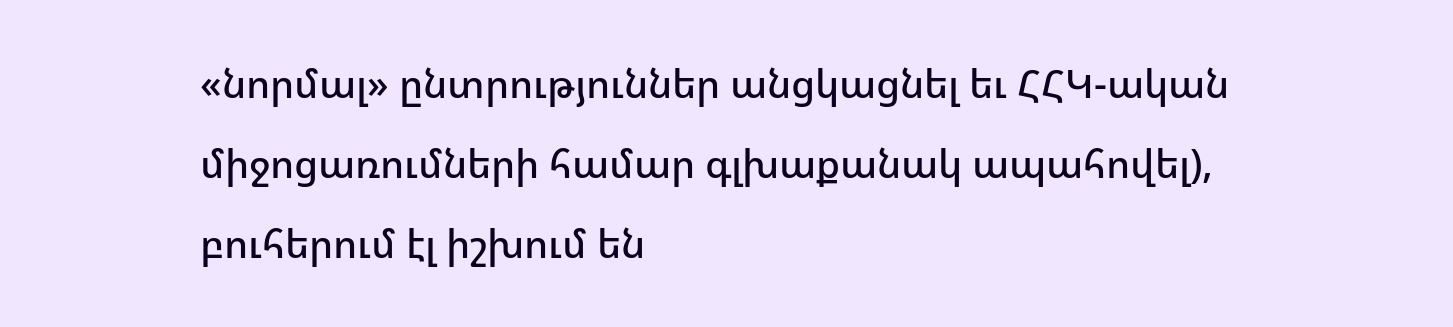«նորմալ» ընտրություններ անցկացնել եւ ՀՀԿ-ական միջոցառումների համար գլխաքանակ ապահովել), բուհերում էլ իշխում են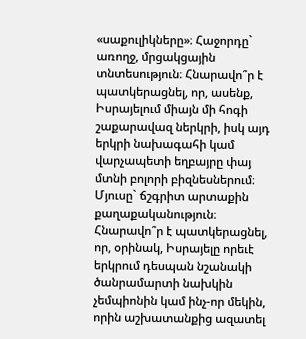«սաքուլիկները»։ Հաջորդը` առողջ, մրցակցային տնտեսություն։ Հնարավո՞ր է պատկերացնել, որ, ասենք, Իսրայելում միայն մի հոգի շաքարավազ ներկրի, իսկ այդ երկրի նախագահի կամ վարչապետի եղբայրը փայ մտնի բոլորի բիզնեսներում։ Մյուսը` ճշգրիտ արտաքին քաղաքականություն։ Հնարավո՞ր է պատկերացնել, որ, օրինակ, Իսրայելը որեւէ երկրում դեսպան նշանակի ծանրամարտի նախկին չեմպիոնին կամ ինչ-որ մեկին, որին աշխատանքից ազատել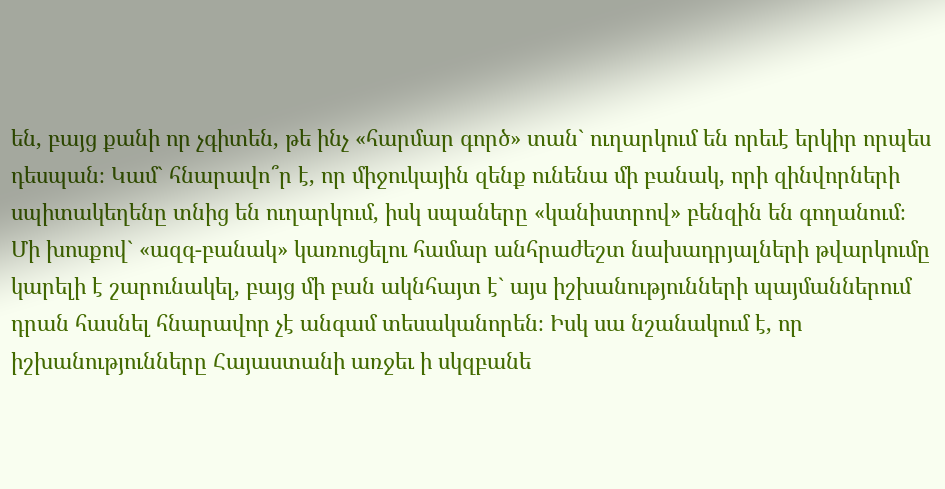են, բայց քանի որ չգիտեն, թե ինչ «հարմար գործ» տան` ուղարկում են որեւէ երկիր որպես դեսպան։ Կամ` հնարավո՞ր է, որ միջուկային զենք ունենա մի բանակ, որի զինվորների սպիտակեղենը տնից են ուղարկում, իսկ սպաները «կանիստրով» բենզին են գողանում։
Մի խոսքով` «ազգ-բանակ» կառուցելու համար անհրաժեշտ նախադրյալների թվարկումը կարելի է շարունակել, բայց մի բան ակնհայտ է` այս իշխանությունների պայմաններում դրան հասնել հնարավոր չէ անգամ տեսականորեն։ Իսկ սա նշանակում է, որ իշխանությունները Հայաստանի առջեւ ի սկզբանե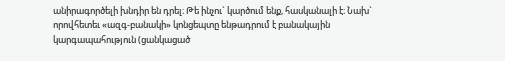անիրագործելի խնդիր են դրել։ Թե ինչու` կարծում ենք, հասկանալի է։ Նախ` որովհետեւ «ազգ-բանակի» կոնցեպտը ենթադրում է բանակային կարգապահություն (ցանկացած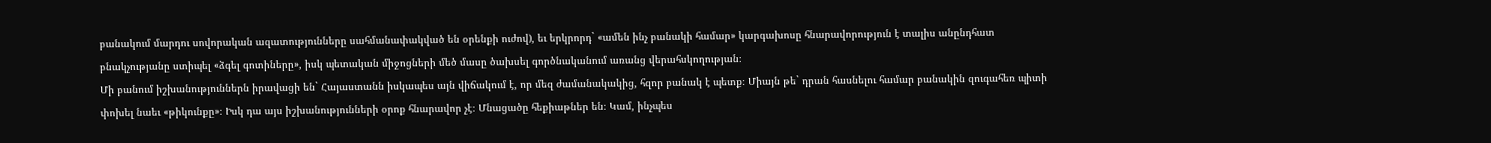բանակում մարդու սովորական ազատությունները սահմանափակված են օրենքի ուժով), եւ երկրորդ` «ամեն ինչ բանակի համար» կարգախոսը հնարավորություն է տալիս անընդհատ բնակչությանը ստիպել «ձգել գոտիները», իսկ պետական միջոցների մեծ մասը ծախսել գործնականում առանց վերահսկողության։
Մի բանում իշխանություններն իրավացի են` Հայաստանն իսկապես այն վիճակում է, որ մեզ ժամանակակից, հզոր բանակ է պետք։ Միայն թե` դրան հասնելու համար բանակին զուգահեռ պիտի փոխել նաեւ «թիկունքը»։ Իսկ դա այս իշխանությունների օրոք հնարավոր չէ։ Մնացածը հեքիաթներ են։ Կամ, ինչպես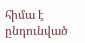հիմա է ընդունված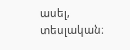ասել, տեսլական։